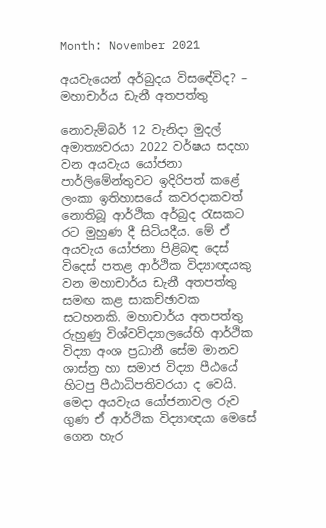Month: November 2021

අයවැයෙන් අර්බුදය විසඳේවිද? – මහාචාර්ය ඩැනී අතපත්තු

නොවැම්බර් 12 වැනිදා මුදල් අමාත්‍යවරයා 2022 වර්ෂය සදහා වන අයවැය යෝජනා පාර්ලිමේන්තුවට ඉදිරිපත් කළේ ලංකා ඉතිහාසයේ කවරදාකවත් නොතිබූ ආර්ථික අර්බුද රැසකට රට මුහුණ දී සිටියදීය. මේ ඒ අයවැය යෝජනා පිළිබඳ දෙස් විදෙස් පතළ ආර්ථික විද්‍යාඥයකු වන මහාචාර්ය ඩැනී අතපත්තු සමඟ කළ සාකච්ඡාවක සටහනකි. මහාචාර්ය අතපත්තු රුහුණු විශ්වවිද්‍යාලයේහි ආර්ථික විද්‍යා අංශ ප්‍රධානී සේම මානව ශාස්ත්‍ර හා සමාජ විද්‍යා පීඨයේ හිටපු පීඨාධිපතිවරයා ද වෙයි. මෙදා අයවැය යෝජනාවල රුව ගුණ ඒ ආර්ථික විද්‍යාඥයා මෙසේ ගෙන හැර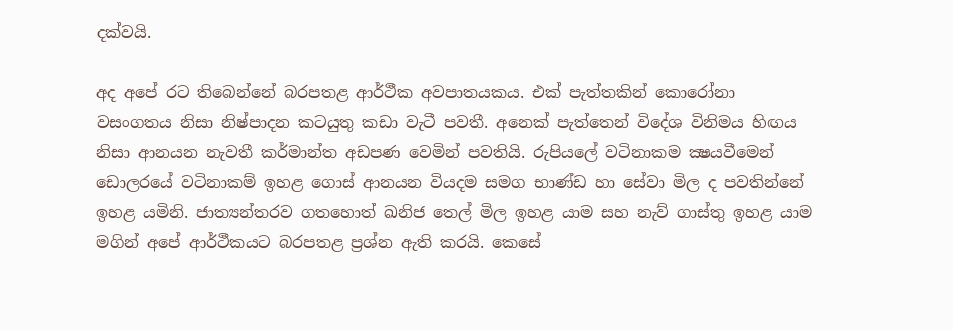දක්වයි.

අද අපේ රට තිබෙන්නේ බරපතළ ආර්ථීක අවපාතයකය. එක් පැත්තකින් කොරෝනා වසංගතය නිසා නිෂ්පාදන කටයුතු කඩා වැටී පවතී. අනෙක් පැත්තෙන් විදේශ විනිමය හිඟය නිසා ආනයන නැවතී කර්මාන්ත අඩපණ වෙමින් පවතියි. රුපියලේ වටිනාකම ක්‍ෂයවීමෙන් ඩොලරයේ වටිනාකම් ඉහළ ගොස් ආනයන වියදම සමග භාණ්ඩ හා සේවා මිල ද පවතින්නේ ඉහළ යමිනි. ජාත්‍යන්තරව ගතහොත් ඛනිජ තෙල් මිල ඉහළ යාම සහ නැව් ගාස්තු ඉහළ යාම මගින් අපේ ආර්ථීකයට බරපතළ ප්‍රශ්න ඇති කරයි. කෙසේ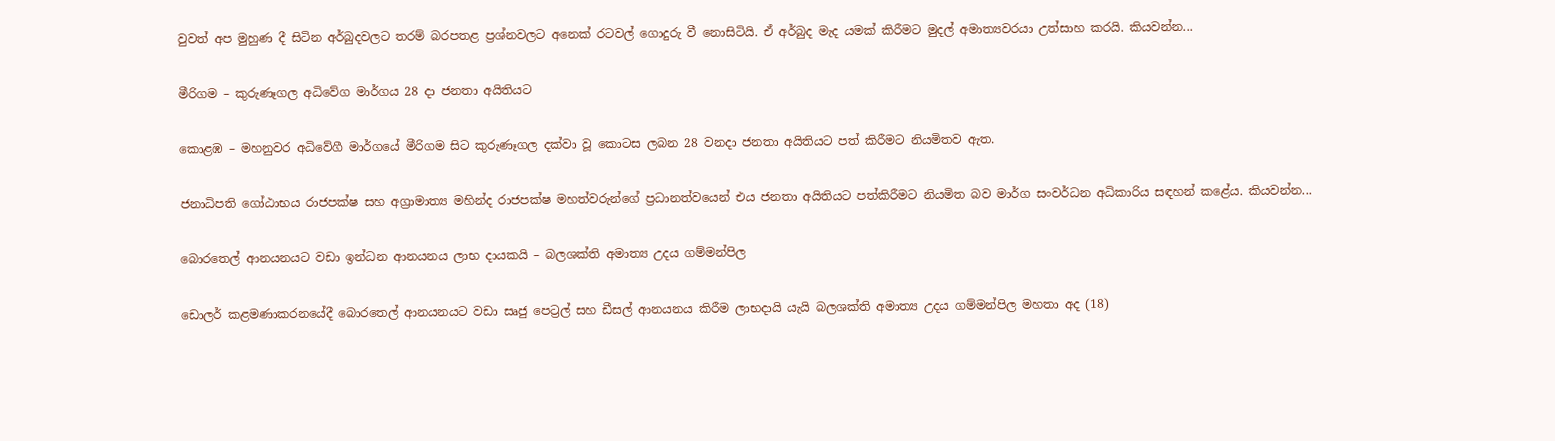වුවත් අප මුහුණ දී සිටින අර්බුදවලට තරම් බරපතළ ප්‍රශ්නවලට අනෙක් රටවල් ගොදුරු වී නොසිටියි. ඒ අර්බුද මැද යමක් කිරීමට මුදල් අමාත්‍යවරයා උත්සාහ කරයි. කියවන්න...

මීරිගම – කුරුණෑගල අධිවේග මාර්ගය 28 දා ජනතා අයිතියට

කොළඹ – මහනුවර අධිවේගී මාර්ගයේ මීරිගම සිට කුරුණෑගල දක්වා වූ කොටස ලබන 28 වනදා ජනතා අයිතියට පත් කිරීමට නියමිතව ඇත.

ජනාධිපති ගෝඨාභය රාජපක්ෂ සහ අග්‍රාමාත්‍ය මහින්ද රාජපක්ෂ මහත්වරුන්ගේ ප්‍රධානත්වයෙන් එය ජනතා අයිතියට පත්කිරීමට නියමිත බව මාර්ග සංවර්ධන අධිකාරිය සඳහන් කළේය. කියවන්න...

බොරතෙල් ආනයනයට වඩා ඉන්ධන ආනයනය ලාභ දායකයි – බලශක්ති අමාත්‍ය උදය ගම්මන්පිල

ඩොලර් කළමණාකරනයේදී බොරතෙල් ආනයනයට වඩා සෘජු පෙට්‍රල් සහ ඩීසල් ආනයනය කිරීම ලාභදායි යැයි බලශක්ති අමාත්‍ය උදය ගම්මන්පිල මහතා අද (18)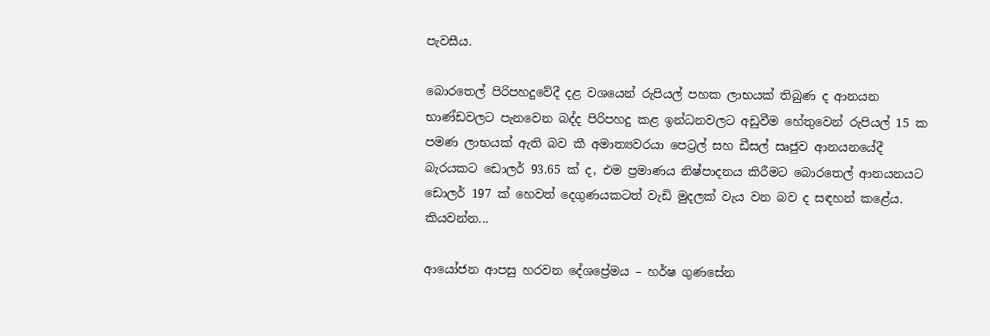පැවසීය.

බොරතෙල් පිරිපහදුවේදී දළ වශයෙන් රුපියල් පහක ලාභයක් තිබුණ ද ආනයන භාණ්ඩවලට පැනවෙන බද්ද පිරිපහදු කළ ඉන්ධනවලට අඩුවීම හේතුවෙන් රුපියල් 15 ක පමණ ලාභයක් ඇති බව කී අමාත්‍යවරයා පෙට්‍රල් සහ ඩීසල් සෘජුව ආනයනයේදී බැරයකට ඩොලර් 93.65 ක් ද, එම ප්‍රමාණය නිෂ්පාදනය කිරීමට බොරතෙල් ආනයනයට ඩොලර් 197 ක් හෙවත් දෙගුණයකටත් වැඩි මුදලක් වැය වන බව ද සඳහන් කළේය. කියවන්න...

ආයෝජන ආපසු හරවන දේශප්‍රේමය – හර්ෂ ගුණසේන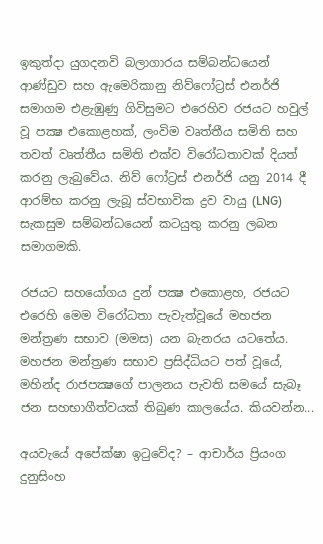ඉකුත්දා යුගදනවි බලාගාරය සම්බන්ධයෙන් ආණ්ඩුව සහ ඇමෙරිකානු නිව්ෆෝට්‍රස් එනර්ජි සමාගම එළැඹුණු ගිවිසුමට එරෙහිව රජයට හවුල් වූ පක්‍ෂ එකොළහක්, ලංවිම වෘත්තීය සමිති සහ තවත් වෘත්තීය සමිති එක්ව විරෝධතාවක් දියත් කරනු ලැබුවේය. නිව් ෆෝට්‍රස් එනර්ජි යනු 2014 දී ආරම්භ කරනු ලැබූ ස්වභාවික ද්‍රව වායු (LNG) සැකසුම සම්බන්ධයෙන් කටයුතු කරනු ලබන සමාගමකි.

රජයට සහයෝගය දුන් පක්‍ෂ එකොළහ, රජයට එරෙහි මෙම විරෝධතා පැවැත්වූයේ මහජන මන්ත්‍රණ සභාව (මමස) යන බැනරය යටතේය. මහජන මන්ත්‍රණ සභාව ප්‍රසිද්ධියට පත් වූයේ, මහින්ද රාජපක්‍ෂගේ පාලනය පැවති සමයේ සැබෑ ජන සහභාගීත්වයක් තිබුණ කාලයේය. කියවන්න...

අයවැයේ අපේක්ෂා ඉටුවේද? – ආචාර්ය ප්‍රියංග දුනුසිංහ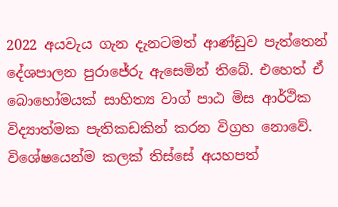2022 අයවැය ගැන දැනටමත් ආණ්ඩුව පැත්තෙන් දේශපාලන පුරාජේරු ඇසෙමින් තිබේ. එහෙත් ඒ බොහෝමයක් සාහිත්‍ය වාග් පාඨ මිස ආර්ථික විද්‍යාත්මක පැතිකඩකින් කරන විග්‍රහ නොවේ. විශේෂයෙන්ම කලක් තිස්සේ අයහපත්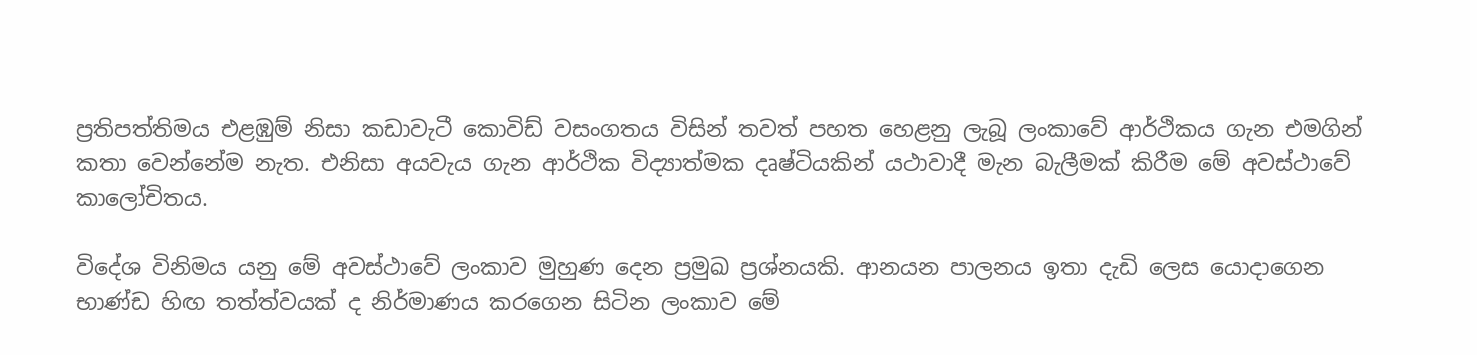ප්‍රතිපත්තිමය එළඹුම් නිසා කඩාවැටී කොවිඩ් වසංගතය විසින් තවත් පහත හෙළනු ලැබූ ලංකාවේ ආර්ථිකය ගැන එමගින් කතා වෙන්නේම නැත. එනිසා අයවැය ගැන ආර්ථික විද්‍යාත්මක දෘෂ්ටියකින් යථාවාදී මැන බැලීමක් කිරීම මේ අවස්ථාවේ කාලෝචිතය.

විදේශ විනිමය යනු මේ අවස්ථාවේ ලංකාව මුහුණ දෙන ප්‍රමුඛ ප්‍රශ්නයකි. ආනයන පාලනය ඉතා දැඩි ලෙස යොදාගෙන භාණ්ඩ හිඟ තත්ත්වයක් ද නිර්මාණය කරගෙන සිටින ලංකාව මේ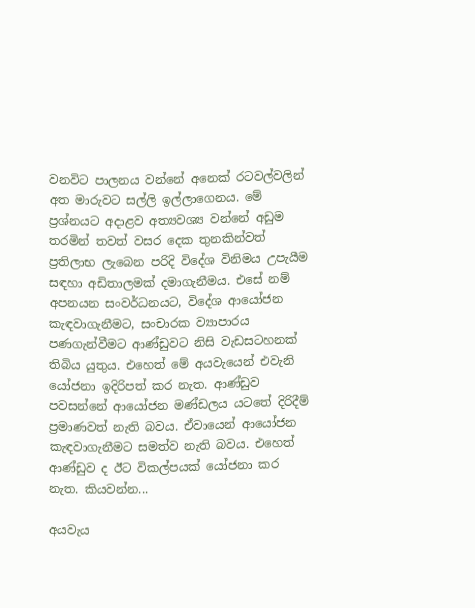වනවිට පාලනය වන්නේ අනෙක් රටවල්වලින් අත මාරුවට සල්ලි ඉල්ලාගෙනය. මේ ප්‍රශ්නයට අදාළව අත්‍යවශ්‍ය වන්නේ අඩුම තරමින් තවත් වසර දෙක තුනකින්වත් ප්‍රතිලාභ ලැබෙන පරිදි විදේශ විනිමය උපැයීම සඳහා අඩිතාලමක් දමාගැනීමය. එසේ නම් අපනයන සංවර්ධනයට, විදේශ ආයෝජන කැඳවාගැනීමට, සංචාරක ව්‍යාපාරය පණගැන්වීමට ආණ්ඩුවට නිසි වැඩසටහනක් තිබිය යුතුය. එහෙත් මේ අයවැයෙන් එවැනි යෝජනා ඉදිරිපත් කර නැත. ආණ්ඩුව පවසන්නේ ආයෝජන මණ්ඩලය යටතේ දිරිදීම් ප්‍රමාණවත් නැති බවය. ඒවායෙන් ආයෝජන කැඳවාගැනීමට සමත්ව නැති බවය. එහෙත් ආණ්ඩුව ද ඊට විකල්පයක් යෝජනා කර නැත. කියවන්න...

අයවැය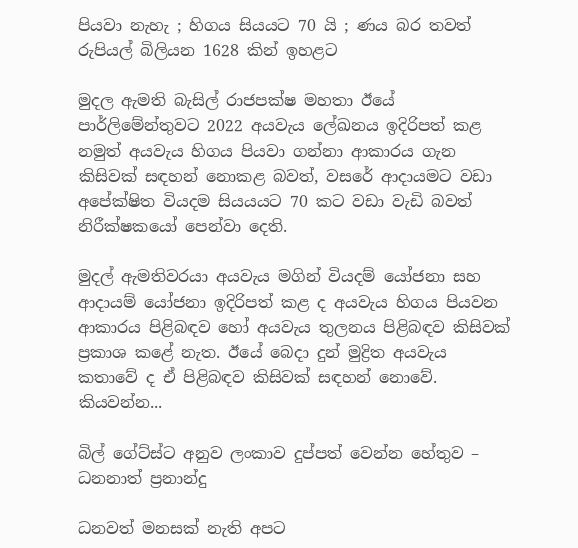පියවා නැහැ ; හිගය සියයට 70 යි ; ණය බර තවත් රුපියල් බිලියන 1628 කින් ඉහළට

මුදල ඇමති බැසිල් රාජපක්ෂ මහතා ඊයේ පාර්ලිමේන්තුවට 2022 අයවැය ලේඛනය ඉදිරිපත් කළ නමුත් අයවැය හිගය පියවා ගන්නා ආකාරය ගැන කිසිවක් සඳහන් නොකළ බවත්, වසරේ ආදායමට වඩා  අපේක්ෂිත වියදම සියයයට 70 කට වඩා වැඩි බවත් නිරීක්ෂකයෝ පෙන්වා දෙති.

මුදල් ඇමතිවරයා අයවැය මගින් වියදම් යෝජනා සහ ආදායම් යෝජනා ඉදිරිපත් කළ ද අයවැය හිගය පියවන ආකාරය පිළිබඳව හෝ අයවැය තුලනය පිළිබඳව කිසිවක් ප්‍රකාශ කළේ නැත. ඊයේ බෙදා දුන් මුද්‍රිත අයවැය කතාවේ ද ඒ පිළිබඳව කිසිවක් සඳහන් නොවේ. කියවන්න...

බිල් ගේට්ස්ට අනුව ලංකාව දුප්පත් වෙන්න හේතුව – ධනනාත් ප්‍රනාන්දු

ධනවත් මනසක් නැති අපට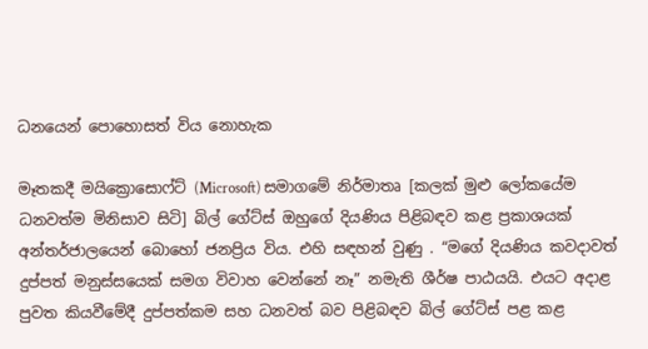ධනයෙන් පොහොසත් විය නොහැක

මෑතකදී මයික්‍රොසොෆ්ට් (Microsoft) සමාගමේ නිර්මාතෘ [කලක් මුළු ලෝකයේම ධනවත්ම මිනිසාව සිටි] බිල් ගේට්ස් ඔහුගේ දියණිය පිළිබඳව කළ ප්‍රකාශයක් අන්තර්ජාලයෙන් බොහෝ ජනප්‍රිය විය. එහි සඳහන් වුණු . “මගේ දියණිය කවදාවත් දුප්පත් මනුස්සයෙක් සමග විවාහ වෙන්නේ නෑ” නමැති ශීර්ෂ පාඨයයි. එයට අදාළ පුවත කියවීමේදී දුප්පත්කම සහ ධනවත් බව පිළිබඳව බිල් ගේට්ස් පළ කළ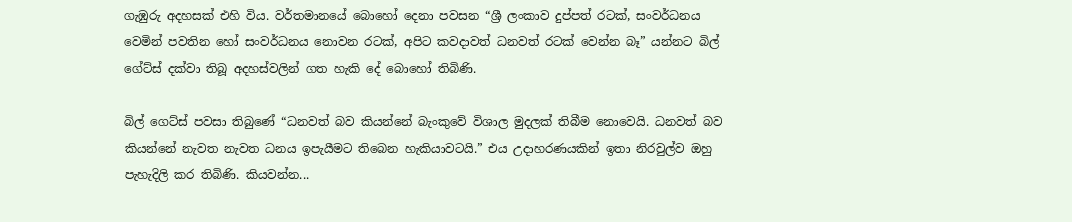ගැඹුරු අදහසක් එහි විය. වර්තමානයේ බොහෝ දෙනා පවසන “ශ්‍රී ලංකාව දුප්පත් රටක්, සංවර්ධනය වෙමින් පවතින හෝ සංවර්ධනය නොවන රටක්, අපිට කවදාවත් ධනවත් රටක් වෙන්න බෑ” යන්නට බිල් ගේට්ස් දක්වා තිබූ අදහස්වලින් ගත හැකි දේ බොහෝ තිබිණි.

බිල් ගෙට්ස් පවසා තිබුණේ “ධනවත් බව කියන්නේ බැංකුවේ විශාල මුදලක් තිබීම නොවෙයි. ධනවත් බව කියන්නේ නැවත නැවත ධනය ඉපැයීමට තිබෙන හැකියාවටයි.” එය උදාහරණයකින් ඉතා නිරවුල්ව ඔහු පැහැදිලි කර තිබිණි. කියවන්න...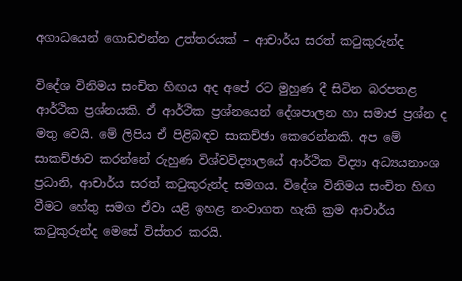අගාධයෙන් ගොඩඑන්න උත්තරයක් – ආචාර්ය සරත් කටුකුරුන්ද

විදේශ විනිමය සංචිත හිඟය අද අපේ රට මුහුණ දී සිටින බරපතළ ආර්ථික ප්‍රශ්නයකි. ඒ ආර්ථික ප්‍රශ්නයෙන් දේශපාලන හා සමාජ ප්‍රශ්න ද මතු වෙයි. මේ ලිපිය ඒ පිළිබඳව සාකච්ඡා කෙරෙන්නකි. අප මේ සාකච්ඡාව කරන්නේ රුහුණ විශ්වවිද්‍යාලයේ ආර්ථික විද්‍යා අධ්‍යයනාංශ ප්‍රධානි, ආචාර්ය සරත් කටුකුරුන්ද සමගය. විදේශ විනිමය සංචිත හිඟ වීමට හේතු සමග ඒවා යළි ඉහළ නංවාගත හැකි ක්‍රම ආචාර්ය කටුකුරුන්ද මෙසේ විස්තර කරයි.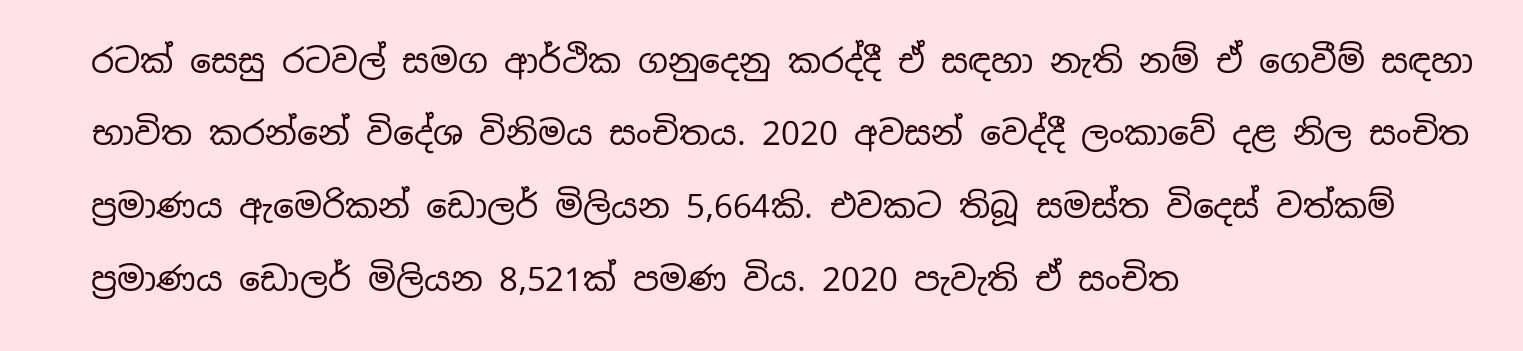රටක් සෙසු රටවල් සමග ආර්ථික ගනුදෙනු කරද්දී ඒ සඳහා නැති නම් ඒ ගෙවීම් සඳහා භාවිත කරන්නේ විදේශ විනිමය සංචිතය. 2020 අවසන් වෙද්දී ලංකාවේ දළ නිල සංචිත ප්‍රමාණය ඇමෙරිකන් ඩොලර් මිලියන 5,664කි. එවකට තිබූ සමස්ත විදෙස් වත්කම් ප්‍රමාණය ඩොලර් මිලියන 8,521ක් පමණ විය. 2020 පැවැති ඒ සංචිත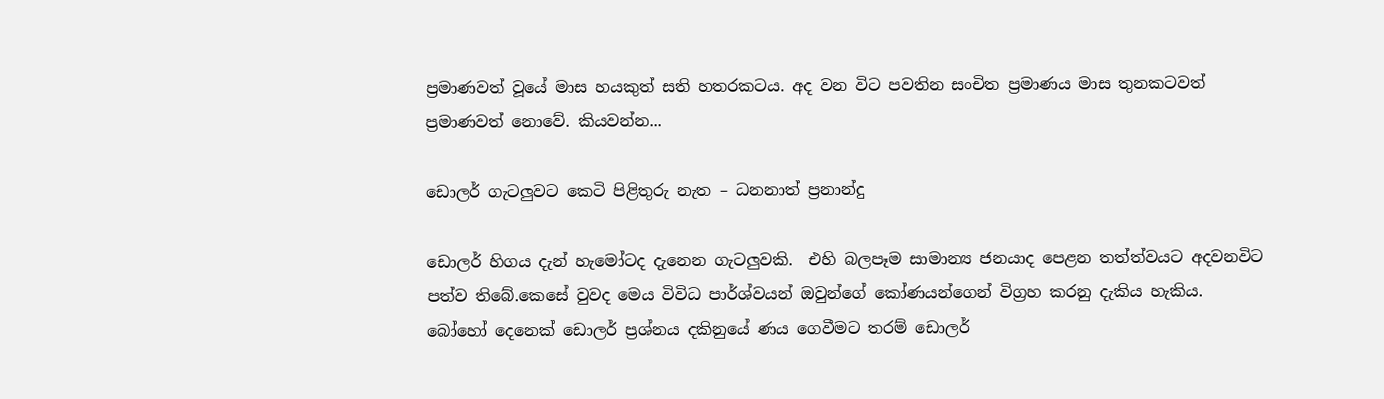ප්‍රමාණවත් වූයේ මාස හයකුත් සති හතරකටය. අද වන විට පවතින සංචිත ප්‍රමාණය මාස තුනකටවත් ප්‍රමාණවත් නොවේ. කියවන්න...

ඩොලර් ගැටලුවට‌ කෙටි පිළිතුරු නැත – ධනනාත් ප්‍රනාන්දු

ඩොල‌‍ර් හිගය දැන් හැමෝටද දැනෙන ගැටලුවකි.  එහි බලපෑම සාමාන්‍ය ජනයාද පෙළන තත්ත්වයට අදවනවිට පත්ව තිබේ.කෙසේ වුවද මෙය විවිධ පාර්ශ්වයන් ඔවුන්ගේ කෝණයන්ගෙන් විග්‍රහ කරනු දැකිය හැකිය. බෝහෝ දෙනෙක් ඩොලර් ප්‍රශ්නය දකිනුයේ ණය ගෙවීමට තරම් ඩොලර්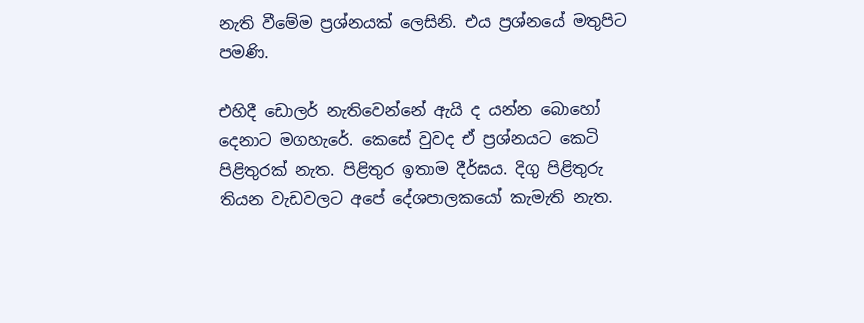නැති වීමේම ප්‍රශ්නයක් ලෙසිනි. එය ප්‍රශ්නයේ මතුපිට පමණි.

එහිදී ඩොලර් නැතිවෙන්නේ ඇයි ද යන්න බොහෝ දෙනාට මගහැරේ. කෙසේ වුවද ඒ ප්‍රශ්නයට කෙටි පිළිතුරක් නැත. පිළිතුර ඉතාම දීර්ඝය. දිගු පිළිතුරු තියන වැඩවලට අපේ දේශපාලකයෝ කැමැති නැත.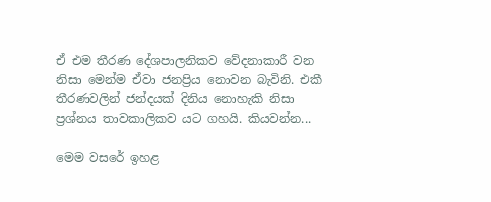ඒ එම තීරණ දේශපාලනිකව වේදනාකාරී වන නිසා මෙන්ම ඒවා ජනප්‍රිය නොවන බැවිනි. එකී තීරණවලින් ජන්දයක් දිනිය නොහැකි නිසා ප්‍රශ්නය තාවකාලිකව යට ගහයි. කියවන්න...

මෙම වසරේ ඉහළ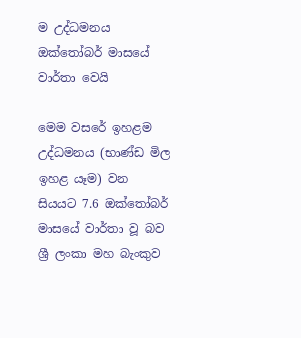ම උද්ධමනය ඔක්තෝබර් මාසයේ වාර්තා වෙයි

මෙම වසරේ ඉහළම උද්ධමනය (භාණ්ඩ මිල ඉහළ යෑම) වන සියයට 7.6 ඔක්තෝබර් මාසයේ වාර්තා වූ බව ශ්‍රී ලංකා මහ බැංකුව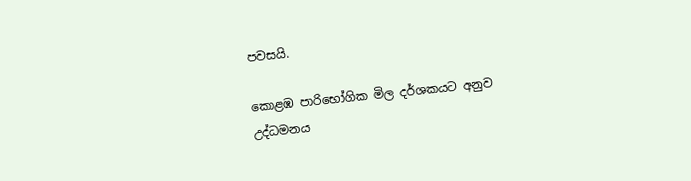පවසයි.

කොළඹ පාරිභෝගික මිල දර්ශකයට අනුව උද්ධමනය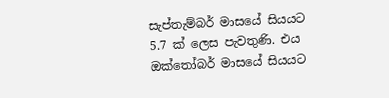සැප්තැම්බර් මාසයේ සියයට 5.7 ක් ලෙස පැවතුණි. එය ඔක්තෝබර් මාසයේ සියයට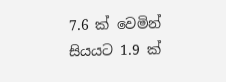7.6 ක් වෙමින් සියයට 1.9 ක්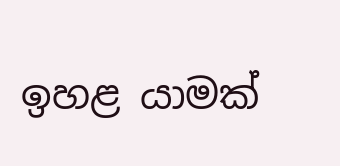ඉහළ යාමක්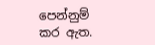පෙන්නුම් කර ඇත.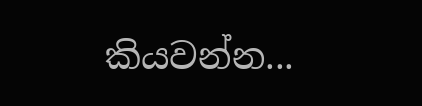කියවන්න...